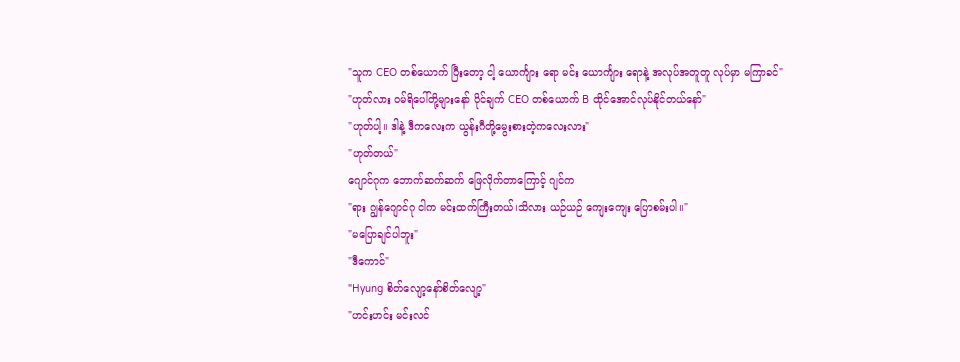"သူက CEO တစ်ယောက် ပြီးတော့ ငါ့ ယောင်္ကျား ရော မင်း ယောင်္ကျား ရောနဲ့ အလုပ်အတူတူ လုပ်မှာ မကြာခင်"
"ဟုတ်လား ဝမ်ရိပေါ်တို့များနော် ပိုင်ချက် CEO တစ်ယောက် B ထိုင်အောင်လုပ်နိုင်တယ်နော်"
"ဟုတ်ပါ့။ ဒါနဲ့ ဒီကလေးက ယွန်းဂီတို့မွေးစားတဲ့ကလေးလား"
"ဟုတ်တယ်"
ဂျောင်ဂုက ဘောက်ဆက်ဆက် ဖြေလိုက်တာကြောင့် ဂျင်က
"ရား ဂျွန်ဂျောင်ဂု ငါက မင်းထက်ကြီးတယ်၊သိလား ယဉ်ယဉ် ကျေးကျေး ပြောစမ်းပါ။"
"မပြောချင်ပါဘူး"
"ဒီကောင်"
"Hyung စိတ်လျော့နော်စိတ်လျော့"
"ဟင်းဟင်း မင်းလင်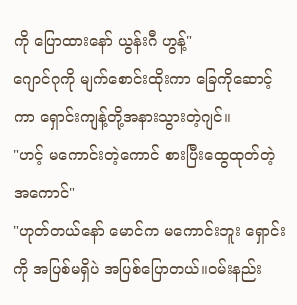ကို ပြောထားနော် ယွန်းဂီ ဟွန့်"
ဂျောင်ဂုကို မျက်စောင်းထိုးကာ ခြေကိုဆောင့်ကာ ရှောင်းကျန့်တို့အနားသွားတဲ့ဂျင်။
"ဟင့် မကောင်းတဲ့ကောင် စားပြီးထွေထုတ်တဲ့ အကောင်"
"ဟုတ်တယ်နော် မောင်က မကောင်းဘူး ရှောင်းကို အပြစ်မရှိပဲ အပြစ်ပြောတယ်။ဝမ်းနည်း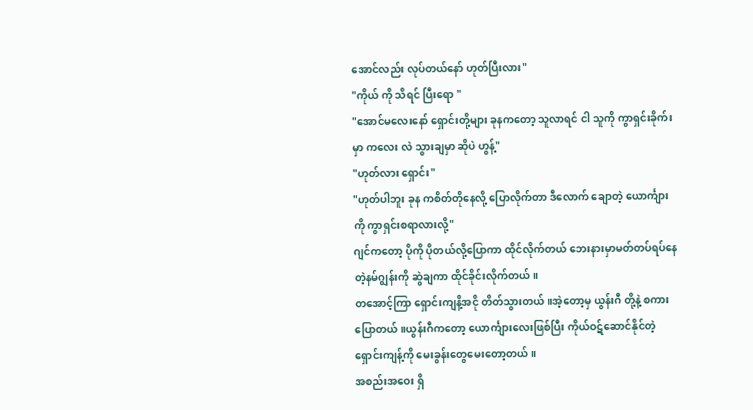အောင်လည်း လုပ်တယ်နော် ဟုတ်ပြီးလား"
"ကိုယ် ကို သိရင် ပြီးရော "
"အောင်မလေးနော် ရှောင်းတို့များ ခုနကတော့ သူလာရင် ငါ သူကို ကွာရှင်းခိုက်းမှာ ကလေး လဲ သွားချမှာ ဆိုပဲ ဟွန့်"
"ဟုတ်လား ရှောင်း"
"ဟုတ်ပါဘူး ခုန ကစိတ်တိုနေလို့ ပြောလိုက်တာ ဒီလောက် ချောတဲ့ ယောင်္ကျားကို ကွာရှင်းစရာလားလို့"
ဂျင်ကတော့ ပိုကို ပိုတယ်လို့ပြောကာ ထိုင်လိုက်တယ် ဘေးနားမှာမတ်တပ်ရပ်နေတဲ့နမ်ဂျွန်းကို ဆွဲချကာ ထိုင်ခိုင်းလိုက်တယ်။
တအောင့်ကြာ ရှောင်းကျနိ့အငို တိတ်သွားတယ်။အဲ့တော့မှ ယွန်းဂီ တို့နဲ့ စကားပြောတယ်။ယွန်းဂီကတော့ ယောင်္ကျားလေးဖြစ်ပြီး ကိုယ်ဝဋ်ဆောင်နိုင်တဲ့ ရှောင်းကျန့်ကို မေးခွန်းတွေမေးတော့တယ်။
အစည်းအဝေး ရှိ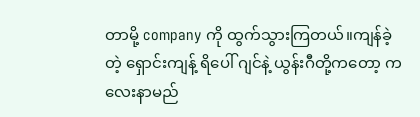တာမို့ company ကို ထွက်သွားကြတယ်။ကျန်ခဲ့တဲ့ ရှောင်းကျန့် ရိပေါ် ဂျင်နဲ့ ယွန်းဂီတို့ကတော့ ကလေးနာမည်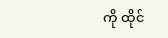ကို ထိုင်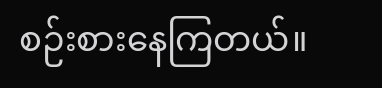စဉ်းစားနေကြတယ်။